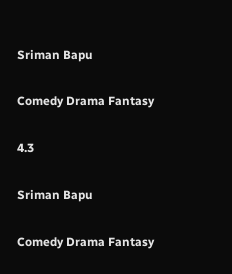Sriman Bapu

Comedy Drama Fantasy

4.3

Sriman Bapu

Comedy Drama Fantasy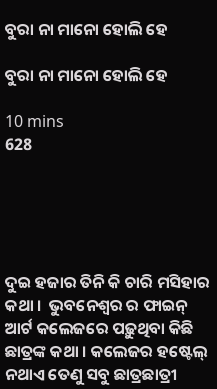ବୁରା ନା ମାନୋ ହୋଲି ହେ

ବୁରା ନା ମାନୋ ହୋଲି ହେ

10 mins
628





ଦୁଇ ହଜାର ତିନି କି ଚାରି ମସିହାର କଥା ।  ଭୁବନେଶ୍ବର ର ଫାଇନ୍ ଆର୍ଟ କଲେଜରେ ପଢ଼ୁଥିବା କିଛି ଛାତ୍ରଙ୍କ କଥା । କଲେଜର ହଷ୍ଟେଲ୍ ନଥାଏ ତେଣୁ ସବୁ ଛାତ୍ରଛାତ୍ରୀ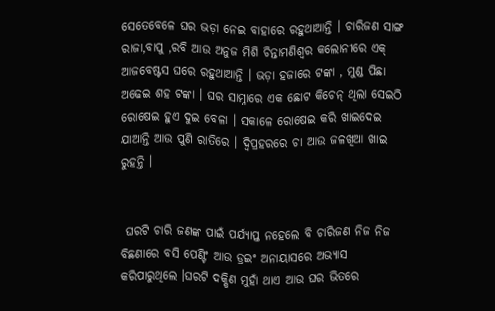ସେତେବେଳେ ଘର ଭଡ଼ା ନେଇ ବାହାରେ ରହୁଥାଆନ୍ତି । ଚାରିଜଣ ସାଙ୍ଗ ରାଜା,ବାପୁ ,ରବି ଆଉ ଅନୁଜ ମିଶି ଚିନ୍ତାମଣିଶ୍ୱର କଲୋନୀରେ ଏକ୍ ଆଜବେଷ୍ଟସ ଘରେ ରହୁଥାଆନ୍ତି । ଭଡ଼ା ହଜାରେ ଟଙ୍କା , ମୁଣ୍ଡ ପିଛା ଅଢେଇ ଶହ ଟଙ୍କା । ଘର ସାମ୍ନାରେ ଏକ ଛୋଟ କିଚେନ୍ ଥିଲା ସେଇଠି ରୋଷେଇ ହୁଏ ଦୁଇ ବେଳା । ସକାଳେ ରୋଷେଇ କରି ଖାଇଦେଇ ଯାଆନ୍ତି ଆଉ ପୁଣି ରାତିରେ । ଦ୍ୱିପ୍ରହରରେ ଚା ଆଉ ଜଳଖିଆ ଖାଇ ରୁହନ୍ତି ।


 ଘରଟି ଚାରି ଜଣଙ୍କ ପାଇଁ ପର୍ଯ୍ୟାପ୍ତ ନହେଲେ ବି ଚାରିଜଣ ନିଜ ନିଜ ବିଛଣାରେ ବସି ପେଣ୍ଟିଂ ଆଉ ଡ୍ରଇଂ ଅନାୟାସରେ ଅଭ୍ୟାସ କରିପାରୁଥିଲେ ।ଘରଟି ଦକ୍ଷିଣ ମୁହାଁ ଥାଏ ଆଉ ଘର ଭିତରେ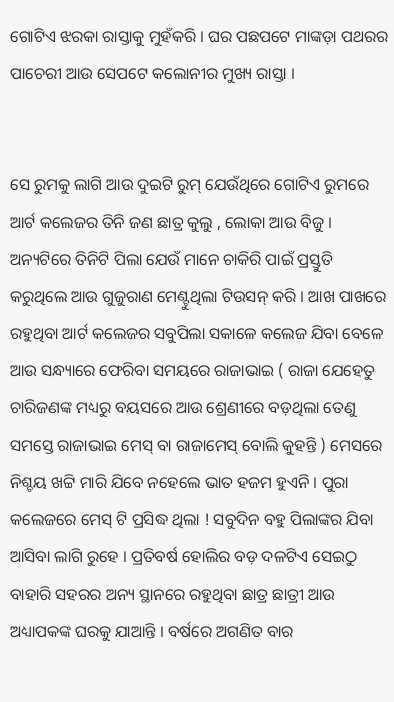ଗୋଟିଏ ଝରକା ରାସ୍ତାକୁ ମୁହଁକରି । ଘର ପଛପଟେ ମାଙ୍କଡ଼ା ପଥରର ପାଚେରୀ ଆଉ ସେପଟେ କଲୋନୀର ମୁଖ୍ୟ ରାସ୍ତା ।


ସେ ରୁମକୁ ଲାଗି ଆଉ ଦୁଇଟି ରୁମ୍ ଯେଉଁଥିରେ ଗୋଟିଏ ରୁମରେ ଆର୍ଟ କଲେଜର ତିନି ଜଣ ଛାତ୍ର କୁଲୁ , ଲୋକା ଆଉ ବିଜୁ । ଅନ୍ୟଟିରେ ତିନିଟି ପିଲା ଯେଉଁ ମାନେ ଚାକିରି ପାଇଁ ପ୍ରସ୍ତୁତି କରୁଥିଲେ ଆଉ ଗୁଜୁରାଣ ମେଣ୍ଟୁଥିଲା ଟିଉସନ୍ କରି । ଆଖ ପାଖରେ ରହୁଥିବା ଆର୍ଟ କଲେଜର ସବୁପିଲା ସକାଳେ କଲେଜ ଯିବା ବେଳେ ଆଉ ସନ୍ଧ୍ୟାରେ ଫେରିବା ସମୟରେ ରାଜାଭାଇ ( ରାଜା ଯେହେତୁ ଚାରିଜଣଙ୍କ ମଧ୍ୟରୁ ବୟସରେ ଆଉ ଶ୍ରେଣୀରେ ବଡ଼ଥିଲା ତେଣୁ ସମସ୍ତେ ରାଜାଭାଇ ମେସ୍ ବା ରାଜାମେସ୍ ବୋଲି କୁହନ୍ତି ) ମେସରେ ନିଶ୍ଚୟ ଖଟ୍ଟି ମାରି ଯିବେ ନହେଲେ ଭାତ ହଜମ ହୁଏନି । ପୁରା କଲେଜରେ ମେସ୍ ଟି ପ୍ରସିଦ୍ଧ ଥିଲା ! ସବୁଦିନ ବହୁ ପିଲାଙ୍କର ଯିବା ଆସିବା ଲାଗି ରୁହେ । ପ୍ରତିବର୍ଷ ହୋଲିର ବଡ଼ ଦଳଟିଏ ସେଇଠୁ ବାହାରି ସହରର ଅନ୍ୟ ସ୍ଥାନରେ ରହୁଥିବା ଛାତ୍ର ଛାତ୍ରୀ ଆଉ ଅଧ୍ୟାପକଙ୍କ ଘରକୁ ଯାଆନ୍ତି । ବର୍ଷରେ ଅଗଣିତ ବାର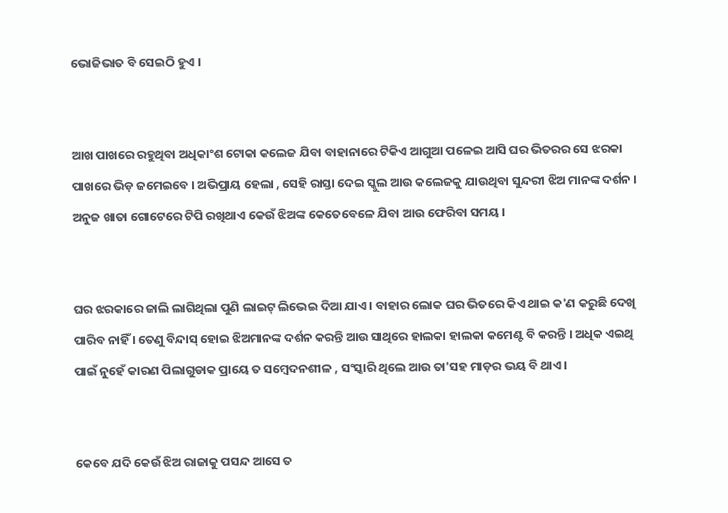ଭୋଜିଭାତ ବି ସେଇଠି ହୁଏ ।


ଆଖ ପାଖରେ ରହୁଥିବା ଅଧିକାଂଶ ଟୋକା କଲେଜ ଯିବା ବାହାନାରେ ଟିକିଏ ଆଗୁଆ ପଳେଇ ଆସି ଘର ଭିତରର ସେ ଝରକା ପାଖରେ ଭିଡ଼ ଜମେଇବେ । ଅଭିପ୍ରାୟ ହେଲା , ସେହି ରାସ୍ତା ଦେଇ ସ୍କୁଲ ଆଉ କଲେଜକୁ ଯାଉଥିବା ସୁନ୍ଦରୀ ଝିଅ ମାନଙ୍କ ଦର୍ଶନ । ଅନୁଜ ଖାତା ଗୋଟେରେ ଟିପି ରଖିଥାଏ କେଉଁ ଝିଅଙ୍କ କେତେବେଳେ ଯିବା ଆଉ ଫେରିବା ସମୟ ।


ଘର ଝରକାରେ ଜାଲି ଲାଗିଥିଲା ପୁଣି ଲାଇଟ୍ ଲିଭେଇ ଦିଆ ଯାଏ । ବାହାର ଲୋକ ଘର ଭିତରେ କିଏ ଥାଇ କ'ଣ କରୁଛି ଦେଖି ପାରିବ ନାହିଁ । ତେଣୁ ବିନ୍ଦାସ୍ ହୋଇ ଝିଅମାନଙ୍କ ଦର୍ଶନ କରନ୍ତି ଆଉ ସାଥିରେ ହାଲକା ହାଲକା କମେଣ୍ଟ ବି କରନ୍ତି । ଅଧିକ ଏଇଥି ପାଇଁ ନୁହେଁ କାରଣ ପିଲାଗୁଡାକ ପ୍ରାୟେ ତ ସମ୍ବେଦନଶୀଳ , ସଂସ୍କାରି ଥିଲେ ଆଉ ତା'ସହ ମାଡ଼ର ଭୟ ବି ଥାଏ ।


କେବେ ଯଦି କେଉଁ ଝିଅ ରାଜାକୁ ପସନ୍ଦ ଆସେ ତ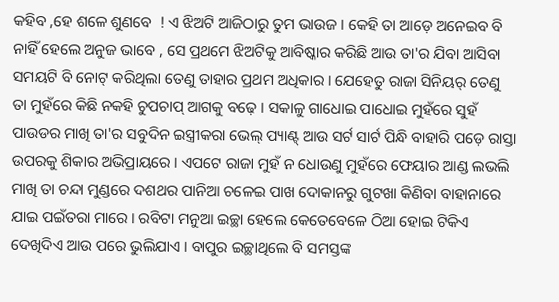କହିବ ,ହେ ଶଳେ ଶୁଣବେ  ! ଏ ଝିଅଟି ଆଜିଠାରୁ ତୁମ ଭାଉଜ । କେହି ତା ଆଡ଼େ ଅନେଇବ ବି ନାହିଁ ହେଲେ ଅନୁଜ ଭାବେ , ସେ ପ୍ରଥମେ ଝିଅଟିକୁ ଆବିଷ୍କାର କରିଛି ଆଉ ତା'ର ଯିବା ଆସିବା ସମୟଟି ବି ନୋଟ୍ କରିଥିଲା ତେଣୁ ତାହାର ପ୍ରଥମ ଅଧିକାର । ଯେହେତୁ ରାଜା ସିନିୟର୍ ତେଣୁ ତା ମୁହଁରେ କିଛି ନକହି ଚୁପଚାପ୍ ଆଗକୁ ବଢ଼େ । ସକାଳୁ ଗାଧୋଇ ପାଧୋଇ ମୁହଁରେ ସୁହଁ ପାଉଡର ମାଖି ତା'ର ସବୁଦିନ ଇସ୍ତ୍ରୀକରା ଭେଲ୍ ପ୍ୟାଣ୍ଟ୍ ଆଉ ସର୍ଟ ସାର୍ଟ ପିନ୍ଧି ବାହାରି ପଡ଼େ ରାସ୍ତା ଉପରକୁ ଶିକାର ଅଭିପ୍ରାୟରେ । ଏପଟେ ରାଜା ମୁହଁ ନ ଧୋଉଣୁ ମୁହଁରେ ଫେୟାର ଆଣ୍ଡ ଲଭଲି ମାଖି ତା ଚନ୍ଦା ମୁଣ୍ଡରେ ଦଶଥର ପାନିଆ ଚଳେଇ ପାଖ ଦୋକାନରୁ ଗୁଟଖା କିଣିବା ବାହାନାରେ ଯାଇ ପଇଁତରା ମାରେ । ରବିଟା ମନୁଆ ଇଚ୍ଛା ହେଲେ କେତେବେଳେ ଠିଆ ହୋଇ ଟିକିଏ ଦେଖିଦିଏ ଆଉ ପରେ ଭୁଲିଯାଏ । ବାପୁର ଇଚ୍ଛାଥିଲେ ବି ସମସ୍ତଙ୍କ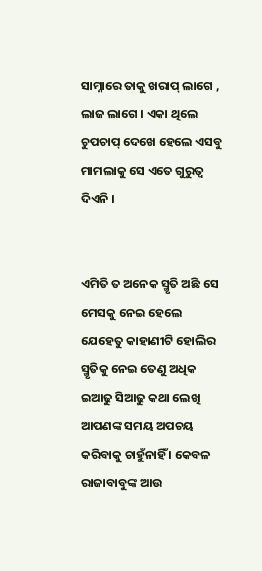ସାମ୍ନାରେ ତାକୁ ଖରାପ୍ ଲାଗେ , ଲାଜ ଲାଗେ । ଏକା ଥିଲେ ଚୁପଚାପ୍ ଦେଖେ ହେଲେ ଏସବୁ ମାମଲାକୁ ସେ ଏତେ ଗୁରୁତ୍ୱ ଦିଏନି ।


ଏମିତି ତ ଅନେକ ସ୍ମୃତି ଅଛି ସେ ମେସକୁ ନେଇ ହେଲେ ଯେହେତୁ କାହାଣୀଟି ହୋଲିର ସ୍ମୃତିକୁ ନେଇ ତେଣୁ ଅଧିକ ଇଆଢୁ ସିଆଢୁ କଥା ଲେଖି ଆପଣଙ୍କ ସମୟ ଅପଚୟ କରିବାକୁ ଚାହୁଁନାହିଁ । କେବଳ ରାଜାବାବୁଙ୍କ ଆଉ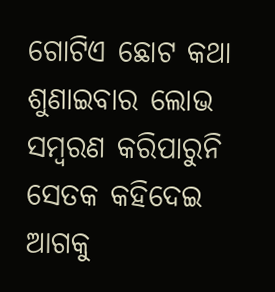ଗୋଟିଏ ଛୋଟ କଥା ଶୁଣାଇବାର ଲୋଭ ସମ୍ବରଣ କରିପାରୁନି ସେତକ କହିଦେଇ ଆଗକୁ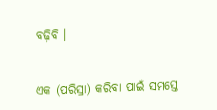ବଢ଼ିବି ।


ଏକ (ପରିସ୍ରା) କରିବା ପାଇଁ ସମସ୍ତେ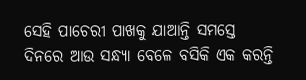ସେହି ପାଚେରୀ ପାଖକୁ ଯାଆନ୍ତି ସମସ୍ତେ ଦିନରେ ଆଉ ସନ୍ଧ୍ୟା ବେଳେ ବସିକି ଏକ କରନ୍ତି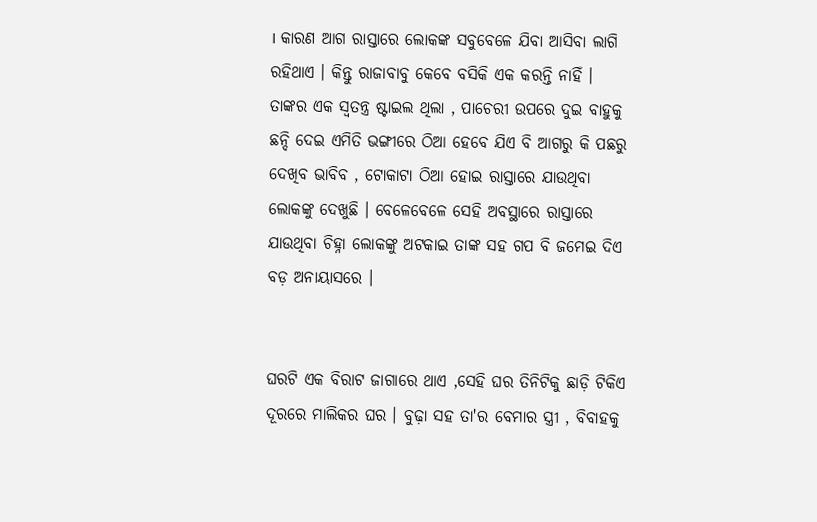। କାରଣ ଆଗ ରାସ୍ତାରେ ଲୋକଙ୍କ ସବୁବେଳେ ଯିବା ଆସିବା ଲାଗି ରହିଥାଏ । କିନ୍ତୁ ରାଜାବାବୁ କେବେ ବସିକି ଏକ କରନ୍ତି ନାହିଁ । ତାଙ୍କର ଏକ ସ୍ୱତନ୍ତ୍ର ଷ୍ଟାଇଲ ଥିଲା , ପାଚେରୀ ଉପରେ ଦୁଇ ବାହୁକୁ ଛନ୍ଦି ଦେଇ ଏମିତି ଭଙ୍ଗୀରେ ଠିଆ ହେବେ ଯିଏ ବି ଆଗରୁ କି ପଛରୁ ଦେଖିବ ଭାବିବ , ଟୋକାଟା ଠିଆ ହୋଇ ରାସ୍ତାରେ ଯାଉଥିବା ଲୋକଙ୍କୁ ଦେଖୁଛି । ବେଳେବେଳେ ସେହି ଅବସ୍ଥାରେ ରାସ୍ତାରେ ଯାଉଥିବା ଚିହ୍ନା ଲୋକଙ୍କୁ ଅଟକାଇ ତାଙ୍କ ସହ ଗପ ବି ଜମେଇ ଦିଏ ବଡ଼ ଅନାୟାସରେ ।


ଘରଟି ଏକ ବିରାଟ ଜାଗାରେ ଥାଏ ,ସେହି ଘର ତିନିଟିକୁ ଛାଡ଼ି ଟିକିଏ ଦୂରରେ ମାଲିକର ଘର । ବୁଢ଼ା ସହ ତା'ର ବେମାର ସ୍ତ୍ରୀ , ବିବାହକୁ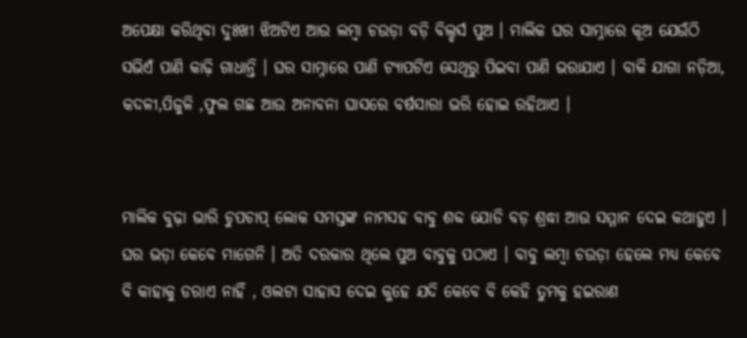ଅପେକ୍ଷା କରିଥିବା ଦୁଃଖୀ ଝିଅଟିଏ ଆଉ ଲମ୍ବା ଚଉଡ଼ା ବଡ଼ି ବିଲ୍ଡର୍ସ ପୁଅ । ମାଲିକ ଘର ସାମ୍ନାରେ କୂଅ ଯେଉଁଠି ସଭିଏଁ ପାଣି କାଢ଼ି ଗାଧାନ୍ତି । ଘର ସାମ୍ନାରେ ପାଣି ଟ୍ୟାପଟିଏ ସେଥିରୁ ପିଇବା ପାଣି ଭରାଯାଏ । ବାକି ଯାଗା ନଡ଼ିଆ, କଦଳୀ,ପିଜୁଳି ,ଫୁଲ ଗଛ ଆଉ ଅନାବନା ଘାସରେ ବର୍ଷସାରା ଭରି ହୋଇ ରହିଥାଏ ।


ମାଲିକ ବୁଢ଼ା ଭାରି ଚୁପଚାପ୍ ଲୋକ ସମସ୍ତଙ୍କ ନାମସହ ବାବୁ ଶବ୍ଦ ଯୋଡି ବଡ଼ ଶ୍ରଦ୍ଧା ଆଉ ସମ୍ମାନ ଦେଇ କଥାହୁଏ । ଘର ଭଡ଼ା କେବେ ମାଗେନି । ଅତି ଦରକାର ଥିଲେ ପୁଅ‌ ବାବୁକୁ ପଠାଏ । ବାବୁ ଲମ୍ବା ଚଉଡ଼ା ହେଲେ ମଧ୍ୟ କେବେ ବି କାହାକୁ ଡରାଏ ନାହିଁ , ଓଲଟା ସାହାସ ଦେଇ କୁହେ ଯଦି କେବେ ବି କେହି ତୁମକୁ ହଇରାଣ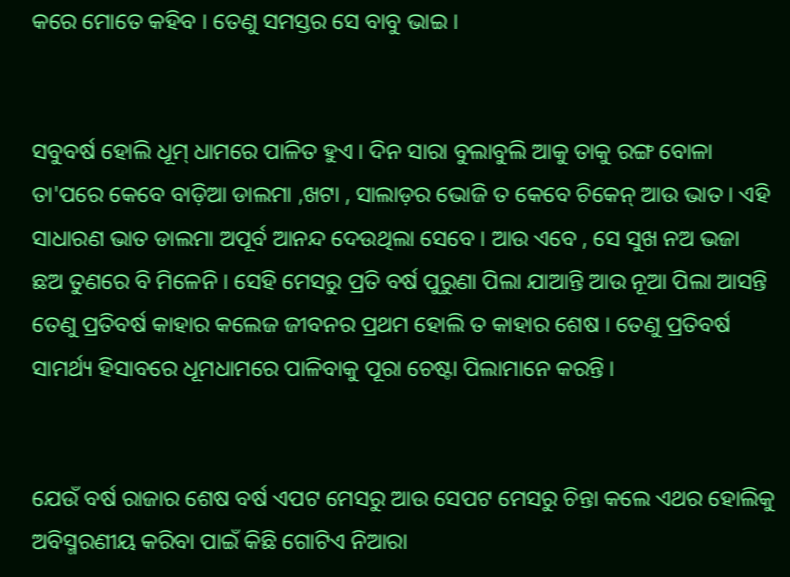କରେ ମୋତେ କହିବ । ତେଣୁ ସମସ୍ତର ସେ ବାବୁ ଭାଇ ।


ସବୁବର୍ଷ ହୋଲି ଧୂମ୍ ଧାମରେ ପାଳିତ ହୁଏ । ଦିନ ସାରା ବୁଲାବୁଲି ଆକୁ ତାକୁ ରଙ୍ଗ ବୋଳା ତା'ପରେ କେବେ ବାଡ଼ିଆ ଡାଲମା ,ଖଟା , ସାଲାଡ଼ର ଭୋଜି ତ କେବେ ଚିକେନ୍ ଆଉ ଭାତ । ଏହି ସାଧାରଣ ଭାତ ଡାଲମା ଅପୂର୍ବ ଆନନ୍ଦ ଦେଉଥିଲା ସେବେ । ଆଉ ଏବେ , ସେ ସୁଖ ନଅ ଭଜା ଛଅ ତୁଣରେ ବି ମିଳେନି । ସେହି ମେସରୁ ପ୍ରତି ବର୍ଷ ପୁରୁଣା ପିଲା ଯାଆନ୍ତି ଆଉ ନୂଆ ପିଲା ଆସନ୍ତି ତେଣୁ ପ୍ରତିବର୍ଷ କାହାର କଲେଜ ଜୀବନର ପ୍ରଥମ ହୋଲି ତ କାହାର ଶେଷ । ତେଣୁ ପ୍ରତିବର୍ଷ ସାମର୍ଥ୍ୟ ହିସାବରେ ଧୂମଧାମରେ ପାଳିବାକୁ ପୂରା ଚେଷ୍ଟା ପିଲାମାନେ କରନ୍ତି ।


ଯେଉଁ ବର୍ଷ ରାଜାର ଶେଷ ବର୍ଷ ଏପଟ ମେସରୁ ଆଉ ସେପଟ ମେସରୁ ଚିନ୍ତା କଲେ ଏଥର ହୋଲିକୁ ଅବିସ୍ମରଣୀୟ କରିବା ପାଇଁ କିଛି ଗୋଟିଏ ନିଆରା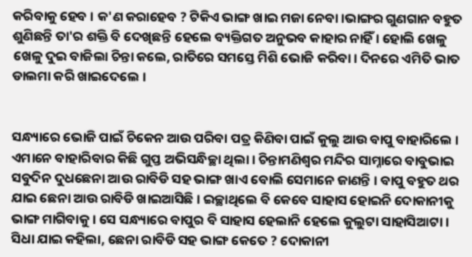କରିବାକୁ ହେବ । କ'ଣ କରାହେବ ? ଟିକିଏ ଭାଙ୍ଗ ଖାଇ ମଜା ନେବା ।ଭାଙ୍ଗର ଗୁଣଗାନ ବହୁତ ଶୁଣିଛନ୍ତି ତା'ର ଶକ୍ତି ବି ଦେଖିଛନ୍ତି ହେଲେ ବ୍ୟକ୍ତିଗତ ଅନୁଭବ କାହାର ନାହିଁ । ହୋଲି ଖେଳୁ ଖେଳୁ ଦୁଇ ବାଜିଲା ଚିନ୍ତା କଲେ, ରାତିରେ ସମସ୍ତେ ମିଶି ଭୋଜି କରିବା । ଦିନରେ ଏମିତି ଭାତ ଡାଲମା କରି ଖାଇଦେଲେ ।


ସନ୍ଧ୍ୟାରେ ଭୋଜି ପାଇଁ ଚିକେନ ଆଉ ପରିବା ପତ୍ର କିଣିବା ପାଇଁ କୁଲୁ ଆଉ ବାପୁ ବାହାରିଲେ । ଏମାନେ ବାହାରିବାର କିଛି ଗୁପ୍ତ ଅଭିସନ୍ଧିଚ୍ଛା ଥିଲା । ଚିନ୍ତାମଣିଶ୍ୱର ମନ୍ଦିର ସାମ୍ନାରେ ବାବୁଭାଇ ସବୁଦିନ ଦୁଧଛେନା ଆଉ ରାବିଡି ସହ ଭାଙ୍ଗ ଖାଏ ବୋଲି ସେମାନେ ଜାଣନ୍ତି । ବାପୁ ବହୁତ ଥର ଯାଇ ଛେନା ଆଉ ରାବିଡି ଖାଇଆସିଛି । ଇଚ୍ଛାଥିଲେ ବି କେବେ ସାହାସ ହୋଇନି ଦୋକାନୀକୁ ଭାଙ୍ଗ ମାଗିବାକୁ । ସେ ସନ୍ଧ୍ୟାରେ ବାପୁର ବି ସାହାସ ହେଲାନି ହେଲେ କୁଲୁଟା ସାହାସିଆଟା । ସିଧା ଯାଇ କହିଲା, ଛେନା ରାବିଡି ସହ ଭାଙ୍ଗ କେତେ ? ଦୋକାନୀ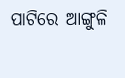ପାଟିରେ ଆଙ୍ଗୁଳି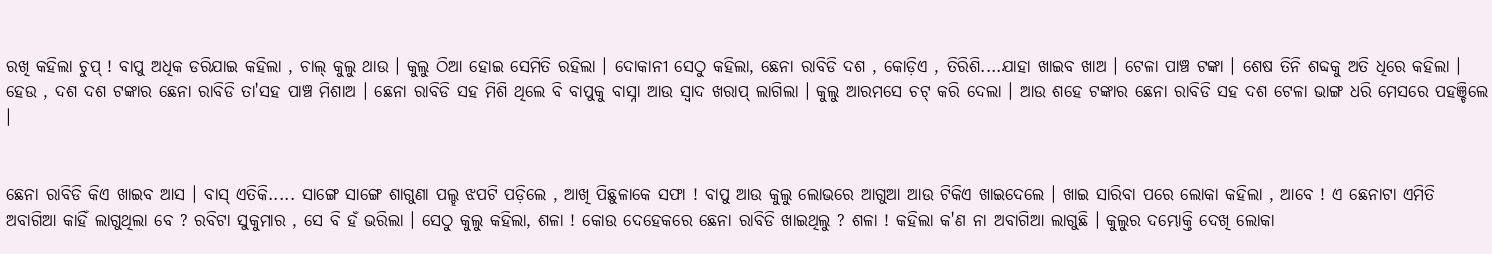ରଖି କହିଲା ଚୁପ୍ ! ବାପୁ ଅଧିକ ଡରିଯାଇ କହିଲା , ଚାଲ୍ କୁଲୁ ଥାଉ । କୁଲୁ ଠିଆ ହୋଇ ସେମିତି ରହିଲା । ଦୋକାନୀ ସେଠୁ କହିଲା, ଛେନା ରାବିଡି ଦଶ , କୋଡ଼ିଏ , ତିରିଶି....ଯାହା ଖାଇବ ଖାଅ । ଟେଳା ପାଞ୍ଚ ଟଙ୍କା । ଶେଷ ତିନି ଶବ୍ଦକୁ ଅତି ଧିରେ କହିଲା ‌। ହେଉ , ଦଶ ଦଶ ଟଙ୍କାର ଛେନା ରାବିଡି ତା'ସହ ପାଞ୍ଚ ମିଶାଅ । ଛେନା ରାବିଡି ସହ ମିଶି ଥିଲେ ବି ବାପୁକୁ ବାସ୍ନା ଆଉ ସ୍ୱାଦ ଖରାପ୍ ଲାଗିଲା । କୁଲୁ ଆରମସେ ଚଟ୍ କରି ଦେଲା । ଆଉ ଶହେ ଟଙ୍କାର ଛେନା ରାବିଡି ସହ ଦଶ ଟେଳା ଭାଙ୍ଗ ଧରି ମେସରେ ପହଞ୍ଚିଲେ ।


ଛେନା ରାବିଡି କିଏ ଖାଇବ ଆସ । ବାସ୍ ଏତିକି..... ସାଙ୍ଗେ ସାଙ୍ଗେ ଶାଗୁଣା ପଲ୍ହ ଝପଟି ପଡ଼ିଲେ , ଆଖି ପିଛୁଳାକେ ସଫା ! ବାପୁ ଆଉ କୁଲୁ ଲୋଭରେ ଆଗୁଆ ଆଉ ଟିକିଏ ଖାଇଦେଲେ । ଖାଇ ସାରିବା ପରେ ଲୋକା କହିଲା , ଆବେ ! ଏ ଛେନାଟା ଏମିତି ଅବାଗିଆ କାହିଁ ଲାଗୁଥିଲା ବେ ? ରବିଟା ସୁକୁମାର , ସେ ବି ହଁ ଭରିଲା । ସେଠୁ କୁଲୁ କହିଲା, ଶଳା ! କୋଉ ଦେହେକରେ ଛେନା ରାବିଡି ଖାଇଥିଲୁ ? ଶଳା ! କହିଲା କ'ଣ ନା ଅବାଗିଆ ଲାଗୁଛି । କୁଲୁର ଦମ୍ଭୋକ୍ତି ଦେଖି ଲୋକା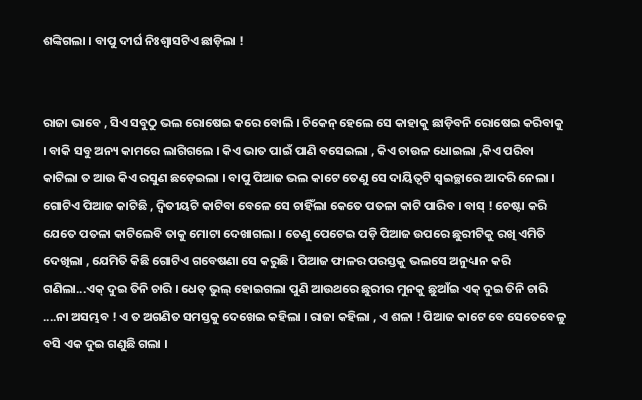ଶଙ୍କିଗଲା । ବାପୁ ଦୀର୍ଘ ନିଃଶ୍ୱାସଟିଏ ଛାଡ଼ିଲା !


ରାଜା ଭାବେ , ସିଏ ସବୁଠୁ ଭଲ ରୋଷେଇ କରେ ବୋଲି । ଚିକେନ୍ ହେଲେ ସେ କାହାକୁ ଛାଡ଼ିବନି ରୋଷେଇ କରିବାକୁ । ବାକି ସବୁ ଅନ୍ୟ କାମରେ ଲାଗିଗଲେ । କିଏ ଭାତ ପାଇଁ ପାଣି ବସେଇଲା , କିଏ ଚାଉଳ ଧୋଇଲା ,କିଏ ପରିବା କାଟିଲା ତ ଆଉ କିଏ ରସୁଣ ଛଡ଼େଇଲା । ବାପୁ ପିଆଜ ଭଲ କାଟେ ତେଣୁ ସେ ଦାୟିତ୍ଵଟି ସ୍ୱଇଚ୍ଛାରେ ଆଦରି ନେଲା । ଗୋଟିଏ ପିଆଜ କାଟିଛି , ଦ୍ୱିତୀୟଟି କାଟିବା ବେଳେ ସେ ଚାହିଁଲା କେତେ ପତଳା କାଟି ପାରିବ । ବାସ୍ ! ଚେଷ୍ଟା କରି ଯେତେ ପତଳା କାଟିଲେବି ତାକୁ ମୋଟା ଦେଖାଗଲା । ତେଣୁ ପେଟେଇ ପଡ଼ି ପିଆଜ ଉପରେ ଛୁରୀଟିକୁ ରଖି ଏମିତି ଦେଖିଲା , ଯେମିତି କିଛି ଗୋଟିଏ ଗବେଷଣା ସେ କରୁଛି । ପିଆଜ ଫାଳର ପରସ୍ତକୁ ଭଲସେ ଅନୁଧ୍ୟାନ କରି ଗଣିଲା...ଏକ୍ ଦୁଇ ତିନି ଚାରି । ଧେତ୍ ଭୁଲ୍ ହୋଇଗଲା ପୁଣି ଆଉଥରେ ଛୁରୀର ମୁନକୁ ଛୁଆଁଇ ଏକ୍ ଦୁଇ ତିନି ଚାରି ....ନା ଅସମ୍ଭବ ! ଏ ତ ଅଗଣିତ ସମସ୍ତକୁ ଦେଖେଇ କହିଲା । ରାଜା କହିଲା , ଏ ଶଳା ! ପିଆଜ କାଟେ ବେ ସେତେବେଳୁ ବସି ଏକ ଦୁଇ ଗଣୁଛି ଗଲା ।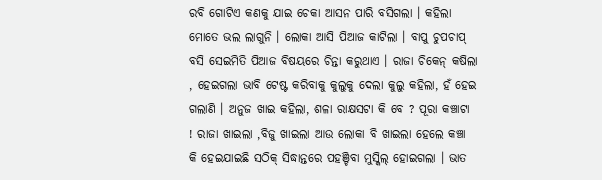ରବି ଗୋଟିଏ କଣକୁ ଯାଇ ଚେକା ଆସନ ପାରି ବସିଗଲା । କହିଲା ମୋତେ ଭଲ ଲାଗୁନି । ଲୋକା ଆସି ପିଆଜ କାଟିଲା । ବାପୁ ଚୁପଚାପ୍ ବସି ସେଇମିତି ପିଆଜ ବିଷୟରେ ଚିନ୍ତା କରୁଥାଏ । ରାଜା ଚିକେନ୍ କଷିଲା , ହେଇଗଲା ଭାବି ଟେଷ୍ଟ କରିବାକୁ କୁଲୁକୁ ଦେଲା କୁଲୁ କହିଲା, ହଁ ହେଇ ଗଲାଣି । ଅନୁଜ ଖାଇ କହିଲା, ଶଳା ରାକ୍ଷସଟା କି ବେ ? ପୂରା କଞ୍ଚାଟା ! ରାଜା ଖାଇଲା ,ବିଜୁ ଖାଇଲା ଆଉ ଲୋକା ବି ଖାଇଲା ହେଲେ କଞ୍ଚା କି ହେଇଯାଇଛି ସଠିକ୍ ସିଦ୍ଧାନ୍ତରେ ପହଞ୍ଚିବା ମୁସ୍କିଲ୍ ହୋଇଗଲା । ଭାତ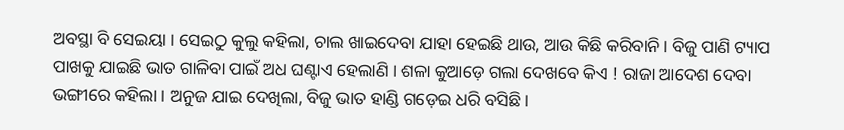ଅବସ୍ଥା ବି ସେଇୟା । ସେଇଠୁ କୁଲୁ କହିଲା, ଚାଲ ଖାଇଦେବା ଯାହା ହେଇଛି ଥାଉ, ଆଉ କିଛି କରିବାନି । ବିଜୁ ପାଣି ଟ୍ୟାପ ପାଖକୁ ଯାଇଛି ଭାତ ଗାଳିବା ପାଇଁ ଅଧ ଘଣ୍ଟାଏ ହେଲାଣି । ଶଳା କୁଆଡ଼େ ଗଲା ଦେଖବେ କିଏ ! ରାଜା ଆଦେଶ ଦେବା ଭଙ୍ଗୀରେ କହିଲା । ଅନୁଜ ଯାଇ ଦେଖିଲା, ବିଜୁ ଭାତ ହାଣ୍ଡି ଗଡ଼େଇ ଧରି ବସିଛି ।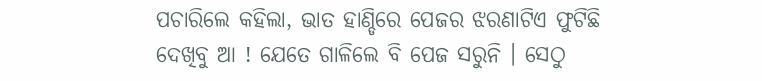ପଚାରିଲେ କହିଲା, ଭାତ ହାଣ୍ଡିରେ ପେଜର ଝରଣାଟିଏ ଫୁଟିଛି ଦେଖିବୁ ଆ ! ଯେତେ ଗାଳିଲେ ବି ପେଜ ସରୁନି । ସେଠୁ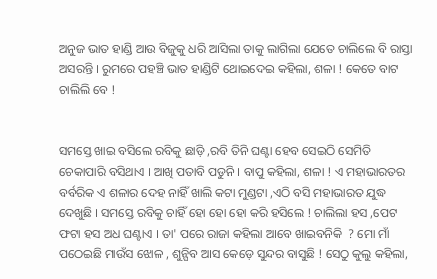ଅନୁଜ ଭାତ ହାଣ୍ଡି ଆଉ ବିଜୁକୁ ଧରି ଆସିଲା ତାକୁ ଲାଗିଲା ଯେତେ ଚାଲିଲେ ବି ରାସ୍ତା ଅସରନ୍ତି । ରୁମରେ ପହଞ୍ଚି ଭାତ ହାଣ୍ଡିଟି ଥୋଇଦେଇ କହିଲା, ଶଳା ! କେତେ ବାଟ ଚାଲିଲି ବେ !


ସମସ୍ତେ ଖାଇ ବସିଲେ ରବିକୁ ଛାଡ଼ି ,ରବି ତିନି ଘଣ୍ଟା ହେବ ସେଇଠି ସେମିତି ଚେକାପାରି ବସିଥାଏ । ଆଖି ପତାବି ପଡୁନି । ବାପୁ କହିଲା, ଶଳା ! ଏ ମହାଭାରତର ବର୍ବରିକ ଏ ଶଳାର ଦେହ ନାହିଁ ଖାଲି କଟା ମୁଣ୍ଡଟା ,ଏଠି ବସି ମହାଭାରତ ଯୁଦ୍ଧ ଦେଖୁଛି । ସମସ୍ତେ ରବିକୁ ଚାହିଁ ହୋ ହୋ ହୋ କରି ହସିଲେ ! ଚାଲିଲା ହସ ,ପେଟ ଫଟା ହସ ଅଧ ଘଣ୍ଟାଏ । ତା' ପରେ ରାଜା କହିଲା ଆବେ ଖାଇବନିକି  ? ମୋ ମାଁ ପଠେଇଛି ମାଉଁସ ଝୋଳ , ଶୁନ୍ଘିବ ଆସ କେଡ଼େ ସୁନ୍ଦର ବାସୁଛି ! ସେଠୁ କୁଲୁ କହିଲା,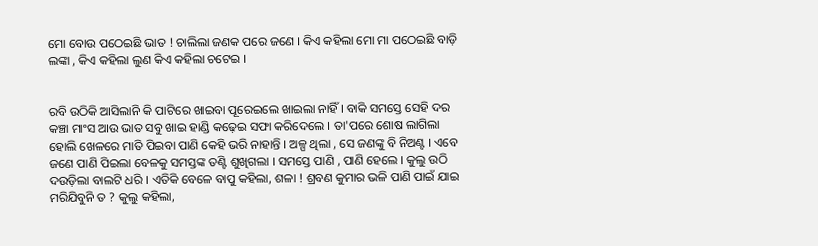ମୋ ବୋଉ ପଠେଇଛି ଭାତ ! ଚାଲିଲା ଜଣକ ପରେ ଜଣେ । କିଏ କହିଲା ମୋ ମା ପଠେଇଛି ବାଡ଼ି ଲଙ୍କା , କିଏ କହିଲା ଲୁଣ କିଏ କହିଲା ଚଟେଇ ।


ରବି ଉଠିକି ଆସିଲାନି କି ପାଟିରେ ଖାଇବା ପୂରେଇଲେ ଖାଇଲା ନାହିଁ । ବାକି ସମସ୍ତେ ସେହି ଦର କଞ୍ଚା ମାଂସ ଆଉ ଭାତ ସବୁ ଖାଇ ହାଣ୍ଡି କଢ଼େଇ ସଫା କରିଦେଲେ । ତା'ପରେ ଶୋଷ ଲାଗିଲା ହୋଲି ଖେଳରେ ମାତି ପିଇବା ପାଣି କେହି ଭରି ନାହାନ୍ତି । ଅଳ୍ପ ଥିଲା , ସେ ଜଣଙ୍କୁ ବି ନିଅଣ୍ଟ । ଏବେ ଜଣେ ପାଣି ପିଇଲା ବେଳକୁ ସମସ୍ତଙ୍କ ତଣ୍ଟି ଶୁଖିଗଲା । ସମସ୍ତେ ପାଣି , ପାଣି ହେଲେ । କୁଲୁ ଉଠି ଦଉଡ଼ିଲା ବାଲଟି ଧରି । ଏତିକି ବେଳେ ବାପୁ କହିଲା, ଶଳା ! ଶ୍ରବଣ କୁମାର ଭଳି ପାଣି ପାଇଁ ଯାଇ ମରିଯିବୁନି ତ ? କୁଲୁ କହିଲା,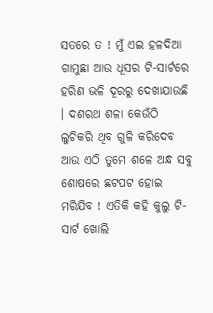ସତରେ ତ ! ମୁଁ ଏଇ ହଳଦିଆ ଗାମୁଛା ଆଉ ଧୂସର ଟି-ସାର୍ଟରେ ହରିଣ ଭଳି ଦୂରରୁ ଦେଖାଯାଉଛି । ଦଶରଥ ଶଳା କେଉଁଠି ଲୁଚିକରି ଥିବ ଗୁଳି କରିଦେବ ଆଉ ଏଠି ତୁମେ ଶଳେ ଅନ୍ଧ ସବୁ ଶୋଷରେ ଛଟପଟ ହୋଇ ମରିଯିବ ! ଏତିକି କହି କୁଲୁ ଟି-ସାର୍ଟ ଖୋଲି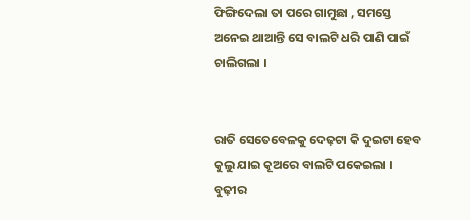ଫିଙ୍ଗିଦେଲା ତା ପରେ ଗାମୁଛା , ସମସ୍ତେ ଅନେଇ ଥାଆନ୍ତି ସେ ବାଲଟି ଧରି ପାଣି ପାଇଁ ଚାଲିଗଲା ।


ରାତି ସେତେବେଳକୁ ଦେଢ଼ଟା କି ଦୁଇଟା ହେବ କୁଲୁ ଯାଇ କୂଅରେ ବାଲଟି ପକେଇଲା । ବୁଢ଼ୀର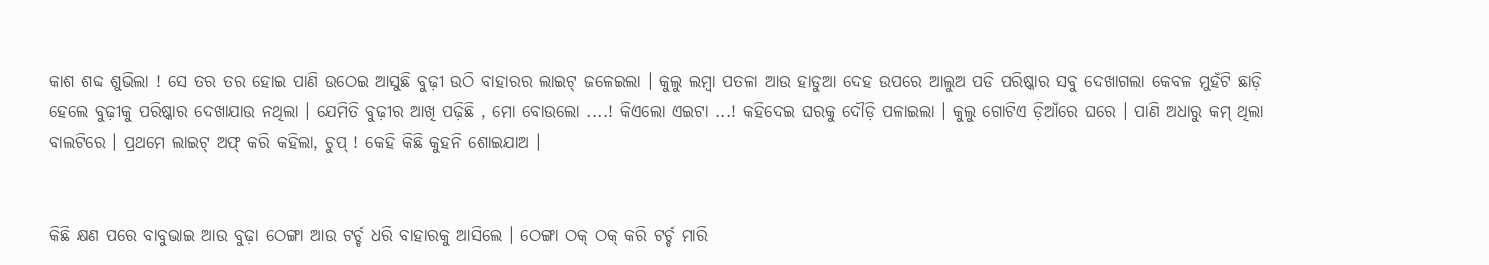କାଶ ଶବ୍ଦ ଶୁଭିଲା ! ସେ ତର ତର ହୋଇ ପାଣି ଉଠେଇ ଆସୁଛି ବୁଢ଼ୀ ଉଠି ବାହାରର ଲାଇଟ୍ ଜଳେଇଲା । କୁଲୁ ଲମ୍ବା ପତଳା ଆଉ ହାଡୁଆ ଦେହ ଉପରେ ଆଲୁଅ ପଡି ପରିଷ୍କାର ସବୁ ଦେଖାଗଲା କେବଳ ମୁହଁଟି ଛାଡ଼ି ହେଲେ ବୁଢ଼ୀକୁ ପରିଷ୍କାର ଦେଖାଯାଉ ନଥିଲା । ଯେମିତି ବୁଢ଼ୀର ଆଖି ପଢ଼ିଛି , ମୋ ବୋଉଲୋ ....! କିଏଲୋ ଏଇଟା ...! କହିଦେଇ ଘରକୁ ଦୌଡ଼ି ପଳାଇଲା । କୁଲୁ ଗୋଟିଏ ଡ଼ିଆଁରେ ଘରେ । ପାଣି ଅଧାରୁ କମ୍ ଥିଲା ବାଲଟିରେ । ପ୍ରଥମେ ଲାଇଟ୍ ଅଫ୍ କରି କହିଲା, ଚୁପ୍ ! କେହି କିଛି କୁହନି ଶୋଇଯାଅ ।


କିଛି କ୍ଷଣ ପରେ ବାବୁଭାଇ ଆଉ ବୁଢ଼ା ଠେଙ୍ଗା ଆଉ ଟର୍ଚ୍ଚ ଧରି ବାହାରକୁ ଆସିଲେ । ଠେଙ୍ଗା ଠକ୍ ଠକ୍ କରି ଟର୍ଚ୍ଚ ମାରି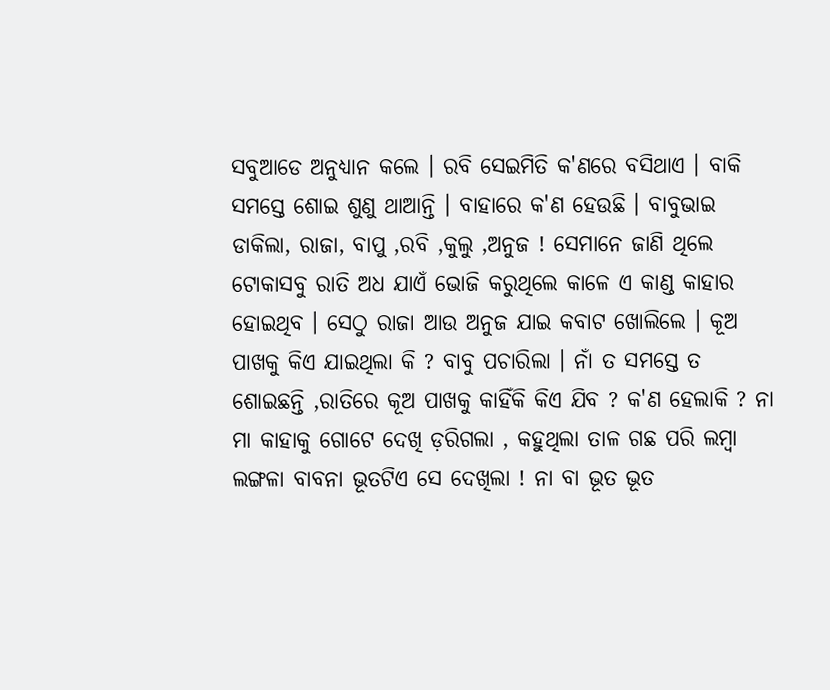ସବୁଆଡେ ଅନୁଧ୍ୟାନ କଲେ । ରବି ସେଇମିତି କ'ଣରେ ବସିଥାଏ । ବାକି ସମସ୍ତେ ଶୋଇ ଶୁଣୁ ଥାଆନ୍ତି । ବାହାରେ କ'ଣ ହେଉଛି । ବାବୁଭାଇ ଡାକିଲା, ରାଜା, ବାପୁ ,ରବି ,କୁଲୁ ,ଅନୁଜ ! ସେମାନେ ଜାଣି ଥିଲେ ଟୋକାସବୁ ରାତି ଅଧ ଯାଏଁ ଭୋଜି କରୁଥିଲେ କାଳେ ଏ କାଣ୍ଡ କାହାର ହୋଇଥିବ । ସେଠୁ ରାଜା ଆଉ ଅନୁଜ ଯାଇ କବାଟ ଖୋଲିଲେ । କୂଅ ପାଖକୁ କିଏ ଯାଇଥିଲା କି ? ବାବୁ ପଚାରିଲା । ନାଁ ତ ସମସ୍ତେ ତ ଶୋଇଛନ୍ତି ,ରାତିରେ କୂଅ ପାଖକୁ କାହିଁକି କିଏ ଯିବ ? କ'ଣ ହେଲାକି ? ନା ମା କାହାକୁ ଗୋଟେ ଦେଖି ଡ଼ରିଗଲା , କହୁଥିଲା ତାଳ ଗଛ ପରି ଲମ୍ବା ଲଙ୍ଗଳା ବାବନା ଭୂତଟିଏ ସେ ଦେଖିଲା ! ନା ବା ଭୂତ ଭୂତ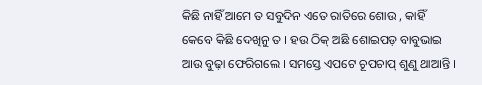କିଛି ନାହିଁ ଆମେ ତ ସବୁଦିନ ଏତେ ରାତିରେ ଶୋଉ , କାହିଁ କେବେ କିଛି ଦେଖିନୁ ତ । ହଉ ଠିକ୍ ଅଛି ଶୋଇପଡ଼ ବାବୁଭାଇ ଆଉ ବୁଢ଼ା ଫେରିଗଲେ । ସମସ୍ତେ ଏପଟେ ଚୂପଚାପ୍ ଶୁଣୁ ଥାଆନ୍ତି ।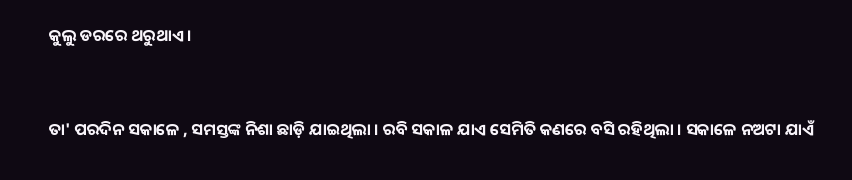କୁଲୁ ଡରରେ ଥରୁଥାଏ ।


ତା' ପରଦିନ ସକାଳେ , ସମସ୍ତଙ୍କ ନିଶା ଛାଡ଼ି ଯାଇଥିଲା । ରବି ସକାଳ ଯାଏ ସେମିତି କଣରେ ବସି ରହିଥିଲା । ସକାଳେ ନଅଟା ଯାଏଁ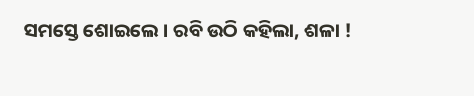ସମସ୍ତେ ଶୋଇଲେ । ରବି ଉଠି କହିଲା, ଶଳା !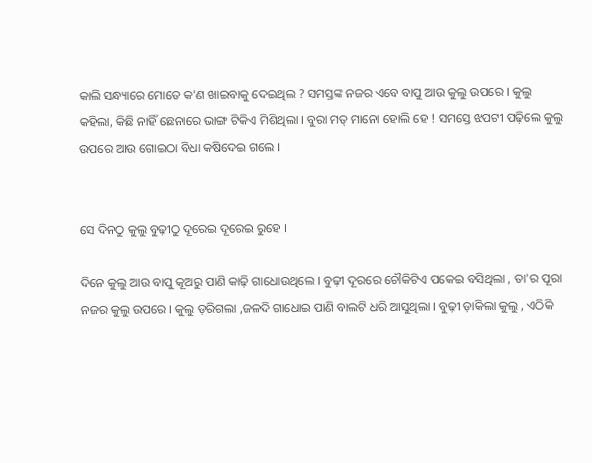କାଲି ସନ୍ଧ୍ୟାରେ ମୋତେ କ'ଣ ଖାଇବାକୁ ଦେଇଥିଲ ? ସମସ୍ତଙ୍କ ନଜର ଏବେ ବାପୁ ଆଉ କୁଲୁ ଉପରେ । କୁଲୁ କହିଲା, କିଛି ନାହିଁ ଛେନାରେ ଭାଙ୍ଗ ଟିକିଏ ମିଶିଥିଲା । ବୁରା ମତ୍ ମାନୋ ହୋଲି ହେ ! ସମସ୍ତେ ଝପଟୀ ପଢ଼ିଲେ କୁଲୁ ଉପରେ ଆଉ ଗୋଇଠା ବିଧା କଷିଦେଇ ଗଲେ ।


ସେ ଦିନଠୁ କୁଲୁ ବୁଢ଼ୀଠୁ ଦୂରେଇ ଦୂରେଇ ରୁହେ ।

ଦିନେ କୁଲୁ ଆଉ ବାପୁ କୂଅରୁ ପାଣି କାଢ଼ି ଗାଧୋଉଥିଲେ । ବୁଢ଼ୀ ଦୂରରେ ଚୌକିଟିଏ ପକେଇ ବସିଥିଲା , ତା'ର ପୂରା ନଜର କୁଲୁ ଉପରେ । କୁଲୁ ଡ଼ରିଗଲା ,ଜଳଦି ଗାଧୋଇ ପାଣି ବାଲଟି ଧରି ଆସୁଥିଲା । ବୁଢ଼ୀ ଡ଼ାକିଲା କୁଲୁ , ଏଠିକି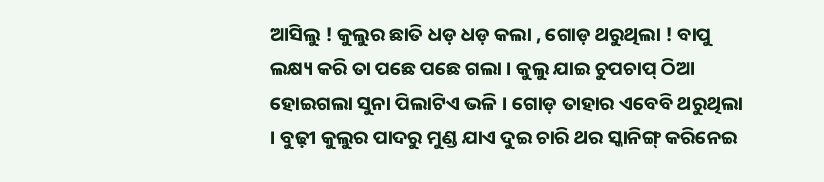ଆସିଲୁ ! କୁଲୁର ଛାତି ଧଡ଼ ଧଡ଼ କଲା , ଗୋଡ଼ ଥରୁଥିଲା ! ବାପୁ ଲକ୍ଷ୍ୟ କରି ତା ପଛେ ପଛେ ଗଲା । କୁଲୁ ଯାଇ ଚୁପଚାପ୍ ଠିଆ ହୋଇଗଲା ସୁନା ପିଲାଟିଏ ଭଳି । ଗୋଡ଼ ତାହାର ଏବେବି ଥରୁଥିଲା । ବୁଢ଼ୀ କୁଲୁର ପାଦରୁ ମୁଣ୍ଡ ଯାଏ ଦୁଇ ଚାରି ଥର ସ୍କାନିଙ୍ଗ୍ କରିନେଇ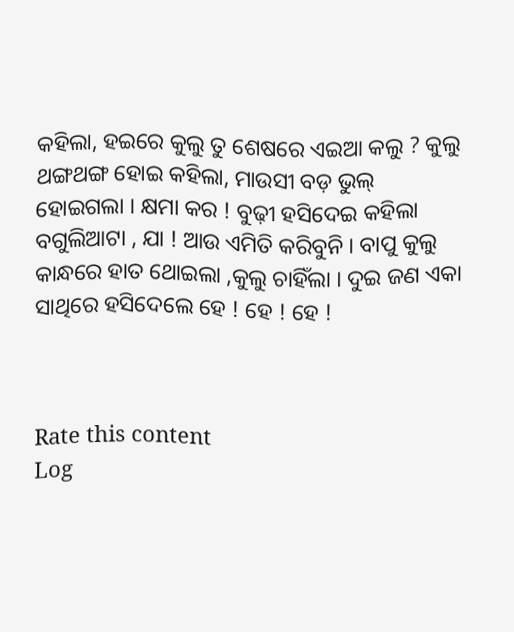କହିଲା, ହଇରେ କୁଲୁ ତୁ ଶେଷରେ ଏଇଆ କଲୁ ? କୁଲୁ ଥଙ୍ଗଥଙ୍ଗ ହୋଇ କହିଲା, ମାଉସୀ ବଡ଼ ଭୁଲ୍ ହୋଇଗଲା । କ୍ଷମା କର ! ବୁଢ଼ୀ ହସିଦେଇ କହିଲା ବଗୁଲିଆଟା , ଯା ! ଆଉ ଏମିତି କରିବୁନି । ବାପୁ କୁଲୁ କାନ୍ଧରେ ହାତ ଥୋଇଲା ,କୁଲୁ ଚାହିଁଲା । ଦୁଇ ଜଣ ଏକା ସାଥିରେ ହସିଦେଲେ ହେ ! ହେ ! ହେ !



Rate this content
Log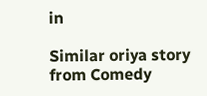in

Similar oriya story from Comedy